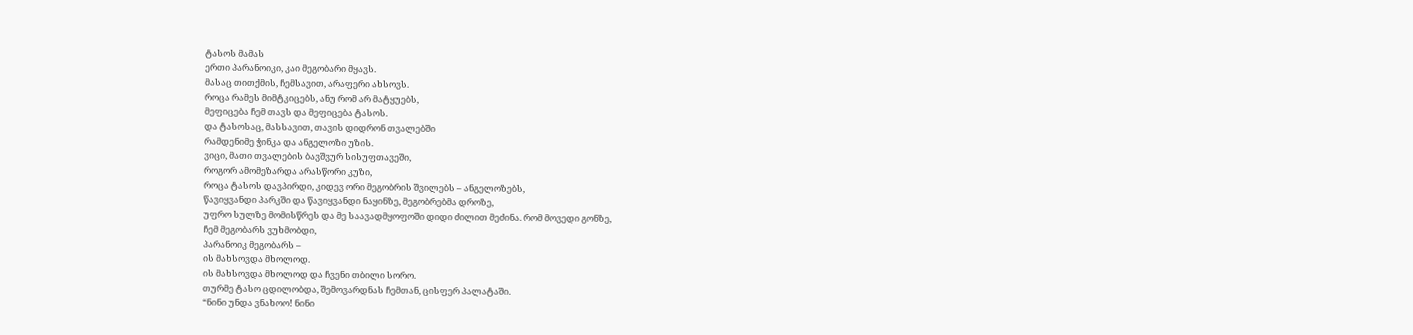ტასოს მამას
ერთი პარანოიკი, კაი მეგობარი მყავს.
მასაც თითქმის, ჩემსავით, არაფერი ახსოვს.
როცა რამეს მიმტკიცებს, ანუ რომ არ მატყუებს,
მეფიცება ჩემ თავს და მეფიცება ტასოს.
და ტასოსაც, მასსავით, თავის დიდრონ თვალებში
რამდენიმე ჭინკა და ანგელოზი უზის.
ვიცი, მათი თვალების ბავშვურ სისუფთავეში,
როგორ ამომეზარდა არასწორი კუზი,
როცა ტასოს დავპირდი, კიდევ ორი მეგობრის შვილებს – ანგელოზებს,
წავიყვანდი პარკში და წავიყვანდი ნაყინზე, მეგობრებმა დროზე,
უფრო სულზე მომისწრეს და მე საავადმყოფოში დიდი ძილით მეძინა. რომ მოვედი გონზე,
ჩემ მეგობარს ვუხმობდი,
პარანოიკ მეგობარს –
ის მახსოვდა მხოლოდ.
ის მახსოვდა მხოლოდ და ჩვენი თბილი სორო.
თურმე ტასო ცდილობდა, შემოვარდნას ჩემთან, ცისფერ პალატაში.
“ნინი უნდა ვნახოო! ნინი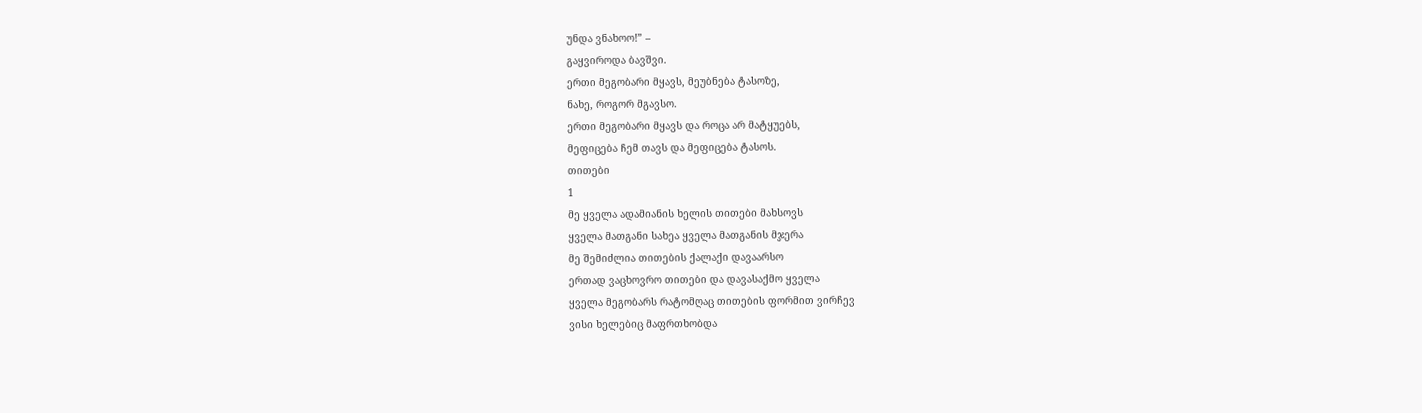უნდა ვნახოო!” –
გაყვიროდა ბავშვი.
ერთი მეგობარი მყავს, მეუბნება ტასოზე,
ნახე, როგორ მგავსო.
ერთი მეგობარი მყავს და როცა არ მატყუებს,
მეფიცება ჩემ თავს და მეფიცება ტასოს.
თითები
1
მე ყველა ადამიანის ხელის თითები მახსოვს
ყველა მათგანი სახეა ყველა მათგანის მჯერა
მე შემიძლია თითების ქალაქი დავაარსო
ერთად ვაცხოვრო თითები და დავასაქმო ყველა
ყველა მეგობარს რატომღაც თითების ფორმით ვირჩევ
ვისი ხელებიც მაფრთხობდა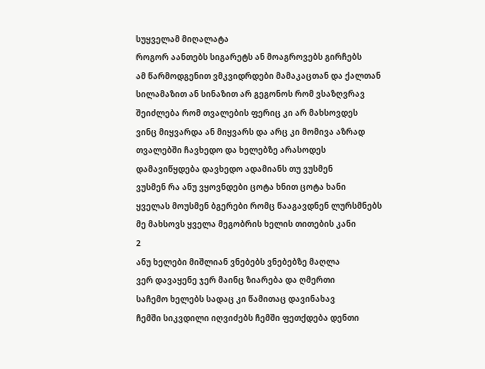სუყველამ მიღალატა
როგორ აანთებს სიგარეტს ან მოაგროვებს გირჩებს
ამ წარმოდგენით ვმკვიდრდები მამაკაცთან და ქალთან
სილამაზით ან სინაზით არ გეგონოს რომ ვსაზღვრავ
შეიძლება რომ თვალების ფერიც კი არ მახსოვდეს
ვინც მიყვარდა ან მიყვარს და არც კი მომივა აზრად
თვალებში ჩავხედო და ხელებზე არასოდეს
დამავიწყდება დავხედო ადამიანს თუ ვუსმენ
ვუსმენ რა ანუ ვყოვნდები ცოტა ხნით ცოტა ხანი
ყველას მოუსმენ ბგერები რომც წააგავდნენ ლურსმნებს
მე მახსოვს ყველა მეგობრის ხელის თითების კანი
2
ანუ ხელები მიშლიან ვნებებს ვნებებზე მაღლა
ვერ დავაყენე ჯერ მაინც ზიარება და ღმერთი
საჩემო ხელებს სადაც კი წამითაც დავინახავ
ჩემში სიკვდილი იღვიძებს ჩემში ფეთქდება დენთი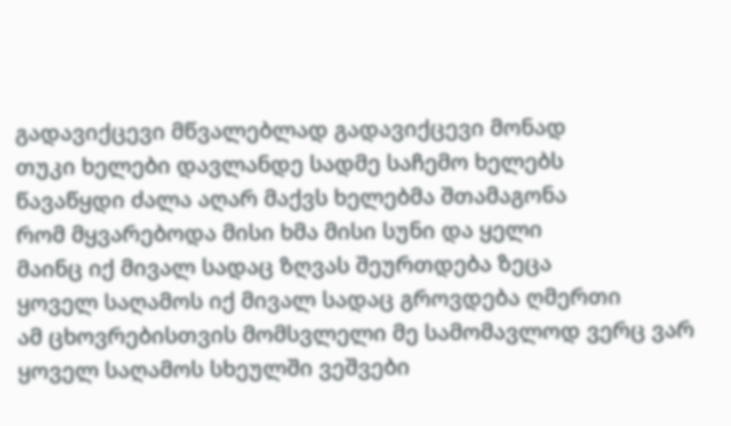გადავიქცევი მწვალებლად გადავიქცევი მონად
თუკი ხელები დავლანდე სადმე საჩემო ხელებს
წავაწყდი ძალა აღარ მაქვს ხელებმა შთამაგონა
რომ მყვარებოდა მისი ხმა მისი სუნი და ყელი
მაინც იქ მივალ სადაც ზღვას შეურთდება ზეცა
ყოველ საღამოს იქ მივალ სადაც გროვდება ღმერთი
ამ ცხოვრებისთვის მომსვლელი მე სამომავლოდ ვერც ვარ
ყოველ საღამოს სხეულში ვეშვები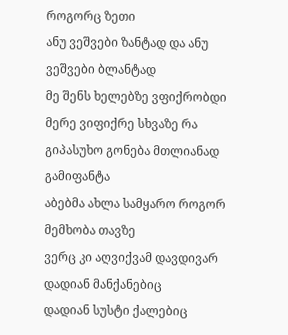როგორც ზეთი
ანუ ვეშვები ზანტად და ანუ ვეშვები ბლანტად
მე შენს ხელებზე ვფიქრობდი
მერე ვიფიქრე სხვაზე რა გიპასუხო გონება მთლიანად გამიფანტა
აბებმა ახლა სამყარო როგორ მემხობა თავზე
ვერც კი აღვიქვამ დავდივარ დადიან მანქანებიც
დადიან სუსტი ქალებიც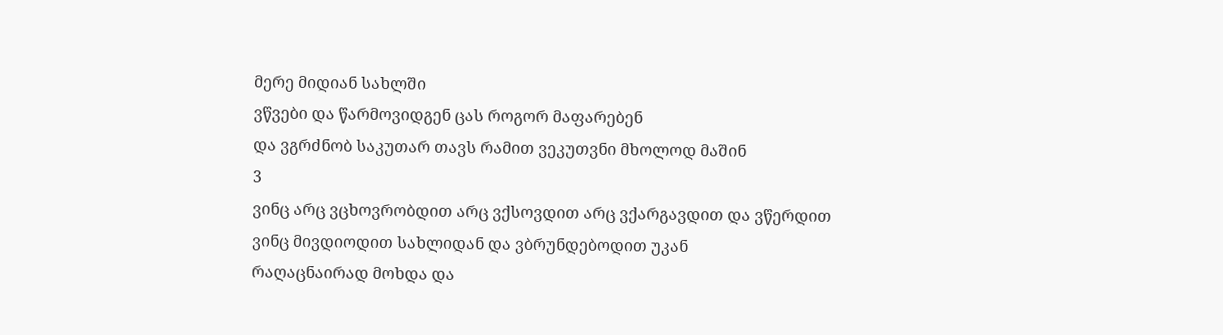მერე მიდიან სახლში
ვწვები და წარმოვიდგენ ცას როგორ მაფარებენ
და ვგრძნობ საკუთარ თავს რამით ვეკუთვნი მხოლოდ მაშინ
3
ვინც არც ვცხოვრობდით არც ვქსოვდით არც ვქარგავდით და ვწერდით
ვინც მივდიოდით სახლიდან და ვბრუნდებოდით უკან
რაღაცნაირად მოხდა და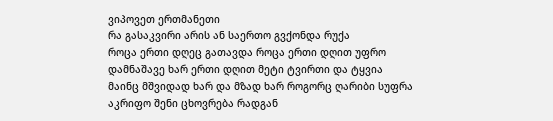ვიპოვეთ ერთმანეთი
რა გასაკვირი არის ან საერთო გვქონდა რუქა
როცა ერთი დღეც გათავდა როცა ერთი დღით უფრო
დამნაშავე ხარ ერთი დღით მეტი ტვირთი და ტყვია
მაინც მშვიდად ხარ და მზად ხარ როგორც ღარიბი სუფრა
აკრიფო შენი ცხოვრება რადგან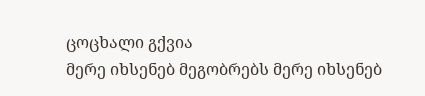ცოცხალი გქვია
მერე იხსენებ მეგობრებს მერე იხსენებ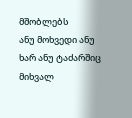მშობლებს
ანუ მოხვედი ანუ ხარ ანუ ტაძარშიც მიხვალ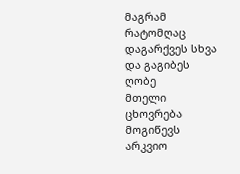მაგრამ რატომღაც დაგარქვეს სხვა და გაგიბეს ღობე
მთელი ცხოვრება მოგიწევს არკვიო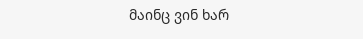მაინც ვინ ხარ